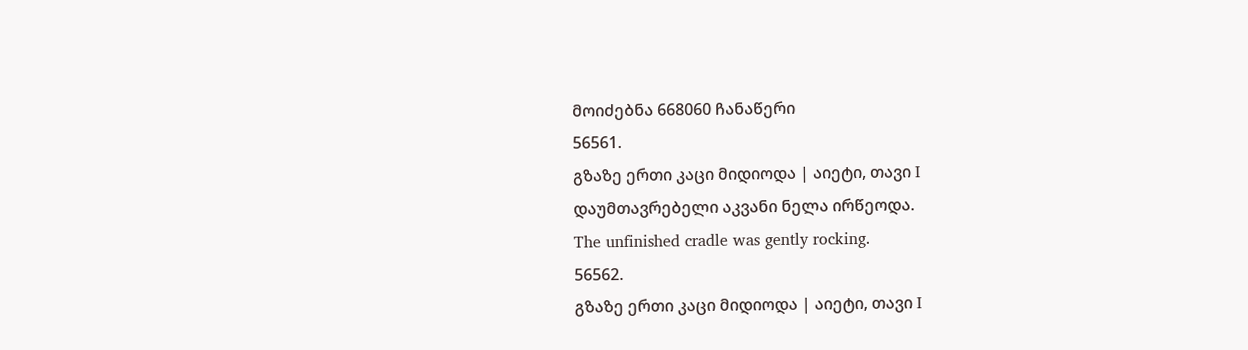მოიძებნა 668060 ჩანაწერი
56561.
გზაზე ერთი კაცი მიდიოდა | აიეტი, თავი I
დაუმთავრებელი აკვანი ნელა ირწეოდა.
The unfinished cradle was gently rocking.
56562.
გზაზე ერთი კაცი მიდიოდა | აიეტი, თავი I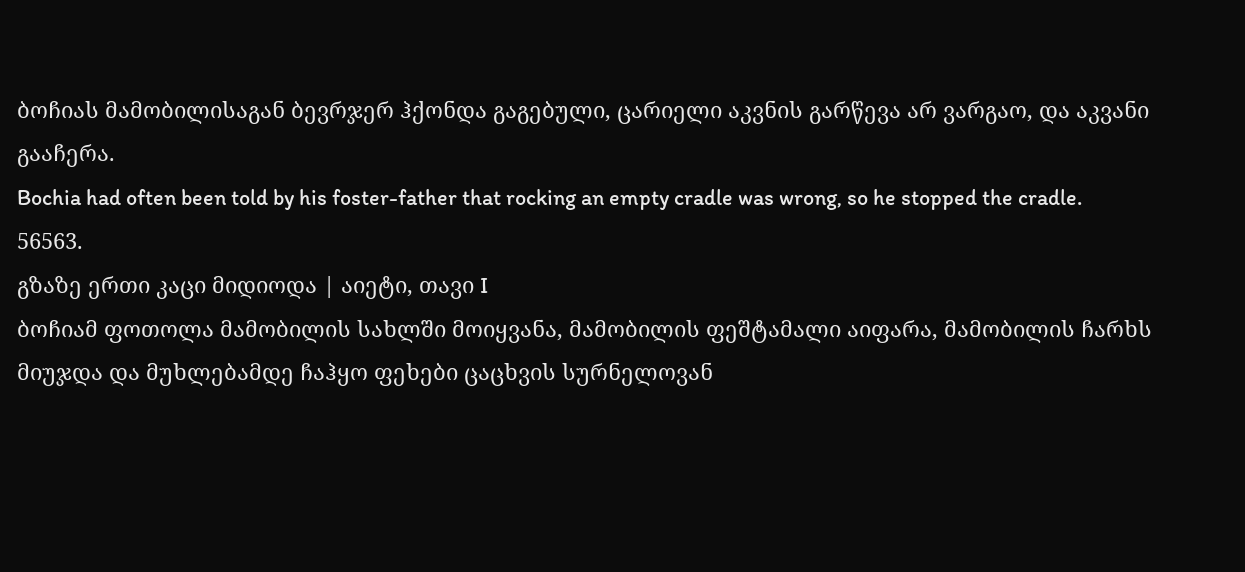ბოჩიას მამობილისაგან ბევრჯერ ჰქონდა გაგებული, ცარიელი აკვნის გარწევა არ ვარგაო, და აკვანი გააჩერა.
Bochia had often been told by his foster-father that rocking an empty cradle was wrong, so he stopped the cradle.
56563.
გზაზე ერთი კაცი მიდიოდა | აიეტი, თავი I
ბოჩიამ ფოთოლა მამობილის სახლში მოიყვანა, მამობილის ფეშტამალი აიფარა, მამობილის ჩარხს მიუჯდა და მუხლებამდე ჩაჰყო ფეხები ცაცხვის სურნელოვან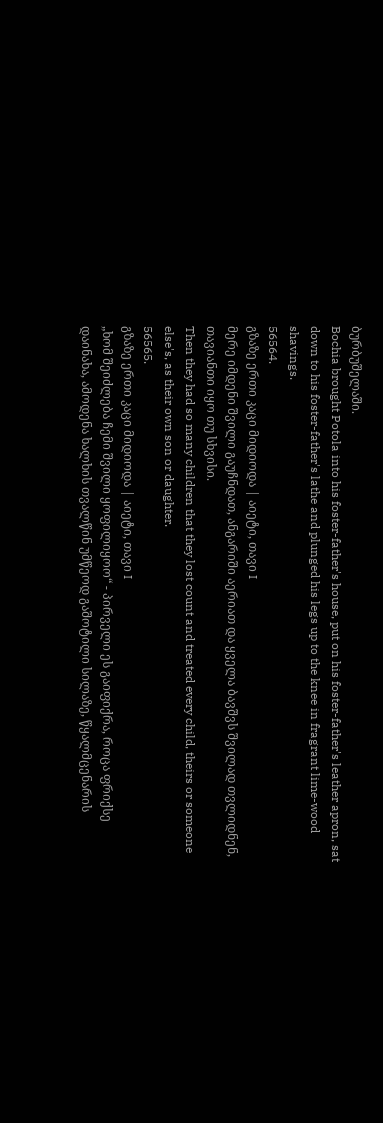ბურბუშელაში.
Bochia brought Potola into his foster-father's house, put on his foster-father's leather apron, sat down to his foster-father's lathe and plunged his legs up to the knee in fragrant lime-wood shavings.
56564.
გზაზე ერთი კაცი მიდიოდა | აიეტი, თავი I
მერე იმდენი შვილი გაუჩნდათ, ანგარიში აერიათ და ყველა ბავშვს შვილად თვლიდნენ, თავიანთი იყო თუ სხვისი.
Then they had so many children that they lost count and treated every child, theirs or someone else's, as their own son or daughter.
56565.
გზაზე ერთი კაცი მიდიოდა | აიეტი, თავი I
„ხომ შეიძლება ჩემი შვილი ყოფილიყოო“ - პირველი ეს გაიფიქრა, როცა ფრიქსე დაინახა, ამოდენა ხალხის თვალწინ უმწეოდ გაშოტილი სილაზე, წყალმცენარის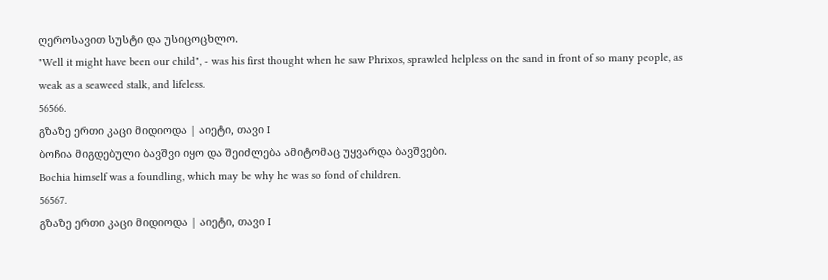ღეროსავით სუსტი და უსიცოცხლო.
"Well it might have been our child", - was his first thought when he saw Phrixos, sprawled helpless on the sand in front of so many people, as weak as a seaweed stalk, and lifeless.
56566.
გზაზე ერთი კაცი მიდიოდა | აიეტი, თავი I
ბოჩია მიგდებული ბავშვი იყო და შეიძლება ამიტომაც უყვარდა ბავშვები.
Bochia himself was a foundling, which may be why he was so fond of children.
56567.
გზაზე ერთი კაცი მიდიოდა | აიეტი, თავი I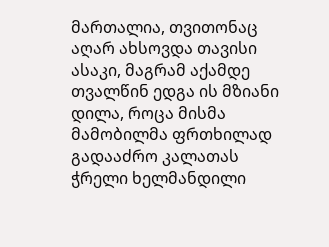მართალია, თვითონაც აღარ ახსოვდა თავისი ასაკი, მაგრამ აქამდე თვალწინ ედგა ის მზიანი დილა, როცა მისმა მამობილმა ფრთხილად გადააძრო კალათას ჭრელი ხელმანდილი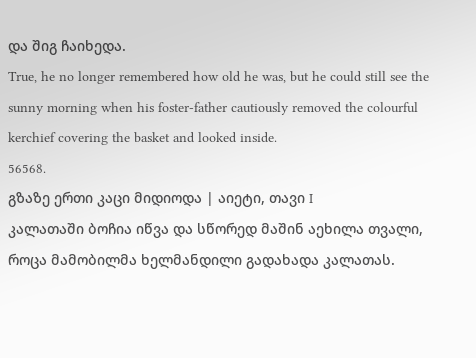და შიგ ჩაიხედა.
True, he no longer remembered how old he was, but he could still see the sunny morning when his foster-father cautiously removed the colourful kerchief covering the basket and looked inside.
56568.
გზაზე ერთი კაცი მიდიოდა | აიეტი, თავი I
კალათაში ბოჩია იწვა და სწორედ მაშინ აეხილა თვალი, როცა მამობილმა ხელმანდილი გადახადა კალათას.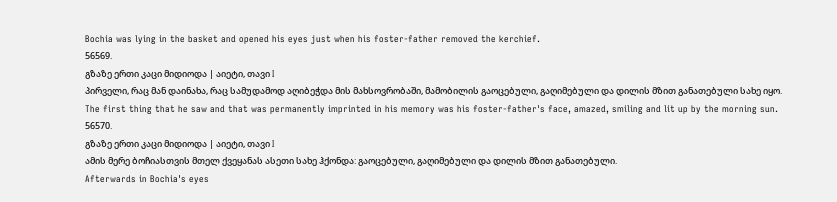Bochia was lying in the basket and opened his eyes just when his foster-father removed the kerchief.
56569.
გზაზე ერთი კაცი მიდიოდა | აიეტი, თავი I
პირველი, რაც მან დაინახა, რაც სამუდამოდ აღიბეჭდა მის მახსოვრობაში, მამობილის გაოცებული, გაღიმებული და დილის მზით განათებული სახე იყო.
The first thing that he saw and that was permanently imprinted in his memory was his foster-father's face, amazed, smiling and lit up by the morning sun.
56570.
გზაზე ერთი კაცი მიდიოდა | აიეტი, თავი I
ამის მერე ბოჩიასთვის მთელ ქვეყანას ასეთი სახე ჰქონდა: გაოცებული, გაღიმებული და დილის მზით განათებული.
Afterwards in Bochia's eyes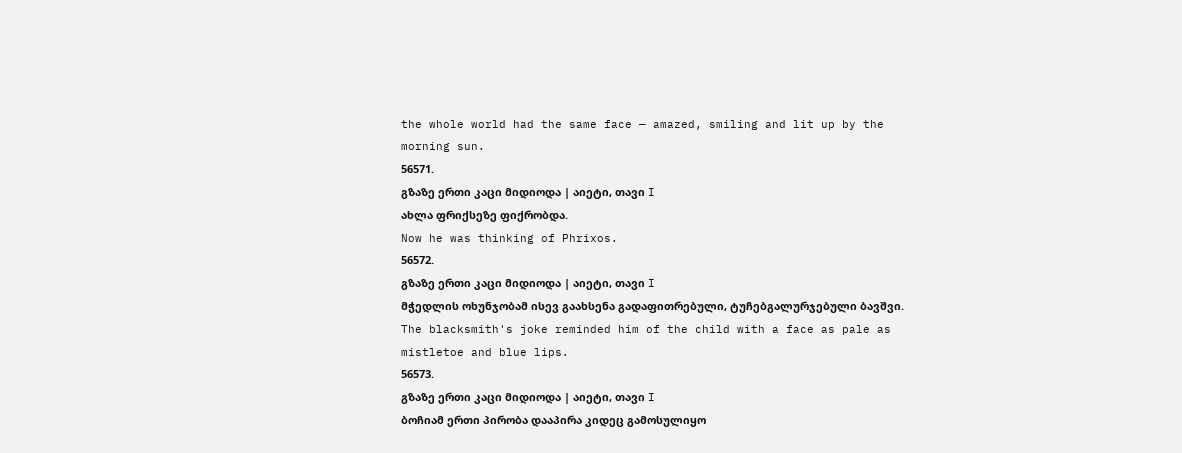the whole world had the same face — amazed, smiling and lit up by the morning sun.
56571.
გზაზე ერთი კაცი მიდიოდა | აიეტი, თავი I
ახლა ფრიქსეზე ფიქრობდა.
Now he was thinking of Phrixos.
56572.
გზაზე ერთი კაცი მიდიოდა | აიეტი, თავი I
მჭედლის ოხუნჯობამ ისევ გაახსენა გადაფითრებული, ტუჩებგალურჯებული ბავშვი.
The blacksmith's joke reminded him of the child with a face as pale as mistletoe and blue lips.
56573.
გზაზე ერთი კაცი მიდიოდა | აიეტი, თავი I
ბოჩიამ ერთი პირობა დააპირა კიდეც გამოსულიყო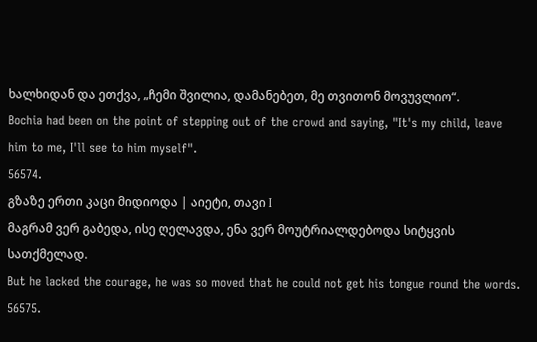ხალხიდან და ეთქვა, „ჩემი შვილია, დამანებეთ, მე თვითონ მოვუვლიო“.
Bochia had been on the point of stepping out of the crowd and saying, "It's my child, leave him to me, I'll see to him myself".
56574.
გზაზე ერთი კაცი მიდიოდა | აიეტი, თავი I
მაგრამ ვერ გაბედა, ისე ღელავდა, ენა ვერ მოუტრიალდებოდა სიტყვის სათქმელად.
But he lacked the courage, he was so moved that he could not get his tongue round the words.
56575.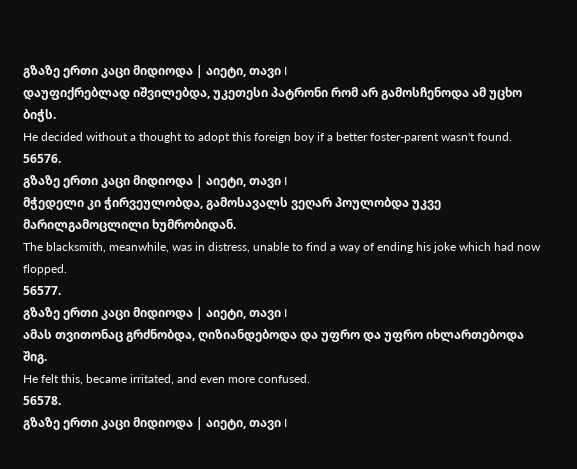გზაზე ერთი კაცი მიდიოდა | აიეტი, თავი I
დაუფიქრებლად იშვილებდა, უკეთესი პატრონი რომ არ გამოსჩენოდა ამ უცხო ბიჭს.
He decided without a thought to adopt this foreign boy if a better foster-parent wasn't found.
56576.
გზაზე ერთი კაცი მიდიოდა | აიეტი, თავი I
მჭედელი კი ჭირვეულობდა, გამოსავალს ვეღარ პოულობდა უკვე მარილგამოცლილი ხუმრობიდან.
The blacksmith, meanwhile, was in distress, unable to find a way of ending his joke which had now flopped.
56577.
გზაზე ერთი კაცი მიდიოდა | აიეტი, თავი I
ამას თვითონაც გრძნობდა, ღიზიანდებოდა და უფრო და უფრო იხლართებოდა შიგ.
He felt this, became irritated, and even more confused.
56578.
გზაზე ერთი კაცი მიდიოდა | აიეტი, თავი I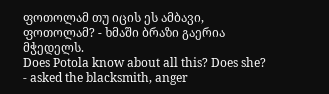ფოთოლამ თუ იცის ეს ამბავი, ფოთოლამ? - ხმაში ბრაზი გაერია მჭედელს.
Does Potola know about all this? Does she? - asked the blacksmith, anger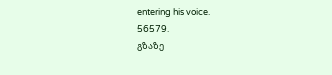entering his voice.
56579.
გზაზე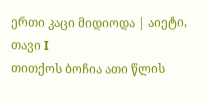ერთი კაცი მიდიოდა | აიეტი, თავი I
თითქოს ბოჩია ათი წლის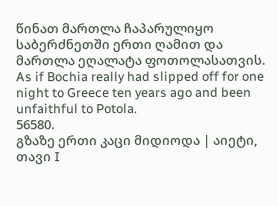წინათ მართლა ჩაპარულიყო საბერძნეთში ერთი ღამით და მართლა ეღალატა ფოთოლასათვის.
As if Bochia really had slipped off for one night to Greece ten years ago and been unfaithful to Potola.
56580.
გზაზე ერთი კაცი მიდიოდა | აიეტი, თავი I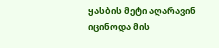ყასბის მეტი აღარავინ იცინოდა მის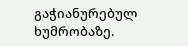გაჭიანურებულ ხუმრობაზე.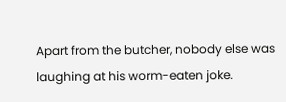Apart from the butcher, nobody else was laughing at his worm-eaten joke.